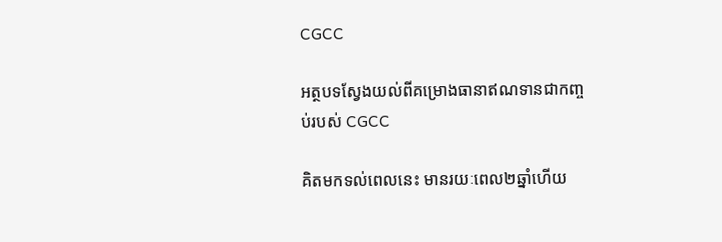CGCC

អត្ថបទស្វែងយល់ពីគម្រោងធានាឥណទានជាកញ្ចប់របស់ CGCC

គិតមកទល់ពេលនេះ មានរយៈពេល២ឆ្នាំហើយ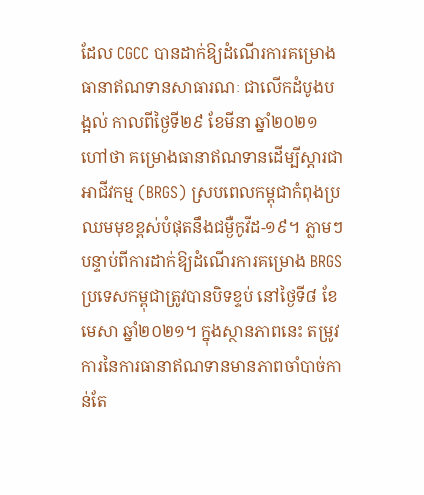ដែល CGCC បានដាក់ឱ្យដំណើរការគម្រោងធានាឥណទានសាធារណៈ ជាលើកដំបូងបង្អល់ កាលពីថ្ងៃទី២៩ ខែមីនា ឆ្នាំ២០២១ ហៅថា គម្រោងធានាឥណទានដើម្បីស្តារជាអាជីវកម្ម (BRGS) ស្របពេលកម្ពុជាកំពុងប្រឈមមុខខ្ពស់បំផុតនឹងជម្ងឺកូវីដ-១៩។ ភ្លាមៗបន្ទាប់ពីការដាក់ឱ្យដំណើរការគម្រោង BRGS ប្រទេសកម្ពុជាត្រូវបានបិទខ្ទប់ នៅថ្ងៃទី៨ ខែមេសា ឆ្នាំ២០២១។ ក្នុងស្ថានភាពនេះ តម្រូវការនៃការធានាឥណទានមានភាពចាំបាច់កាន់តែ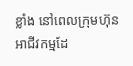ខ្លាំង នៅពេលក្រុមហ៊ុនអាជីវកម្មដែ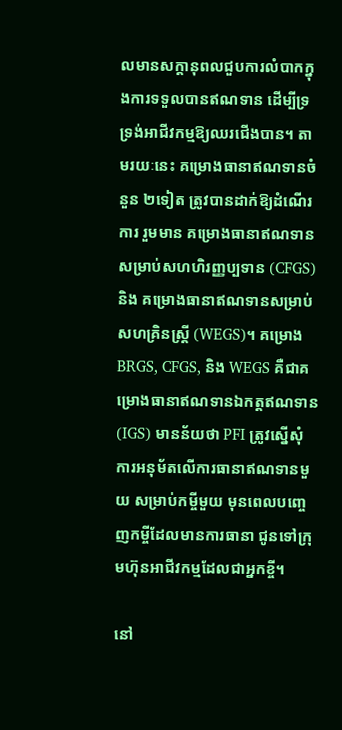លមានសក្តានុពលជួបការលំបាកក្នុងការទទួលបានឥណទាន ដើម្បីទ្រទ្រង់អាជីវកម្មឱ្យឈរជើងបាន។ តាមរយៈនេះ គម្រោងធានាឥណទានចំនួន ២ទៀត ត្រូវបានដាក់ឱ្យដំណើរការ រួមមាន គម្រោងធានាឥណទានសម្រាប់សហហិរញ្ញប្បទាន (CFGS) និង គម្រោងធានាឥណទានសម្រាប់សហគ្រិនស្ត្រី (WEGS)។ គម្រោង BRGS, CFGS, និង WEGS គឺជាគម្រោងធានាឥណទានឯកត្តឥណទាន (IGS) មានន័យថា PFI ត្រូវស្នើសុំការអនុម័តលើការធានាឥណទានមួយ សម្រាប់កម្ចីមួយ មុនពេលបញ្ចេញកម្ចីដែលមានការធានា ជូនទៅក្រុមហ៊ុនអាជីវកម្មដែលជាអ្នកខ្ចី។

នៅ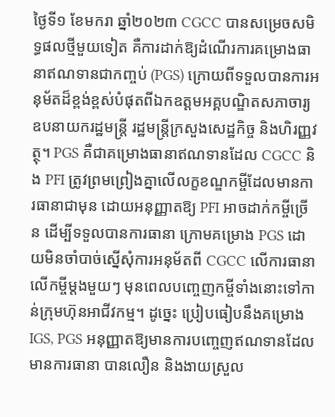ថ្ងៃទី១ ខែមករា ឆ្នាំ២០២៣ CGCC បានសម្រេចសមិទ្ធផលថ្មីមួយទៀត គឺការដាក់ឱ្យដំណើរការគម្រោងធានាឥណទានជាកញ្ចប់ (PGS) ក្រោយពីទទួលបានការអនុម័តដ៏ខ្ពង់ខ្ពស់បំផុតពីឯកឧត្តមអគ្គបណ្ឌិតសភាចារ្យឧបនាយករដ្ឋមន្ត្រី រដ្ឋមន្ត្រីក្រសួងសេដ្ឋកិច្ច និងហិរញ្ញវត្ថុ។ PGS គឺជាគម្រោងធានាឥណទានដែល CGCC និង PFI ត្រូវព្រមព្រៀងគ្នាលើលក្ខខណ្ឌកម្ចីដែលមានការធានាជាមុន ដោយអនុញ្ញាតឱ្យ PFI អាចដាក់កម្ចីច្រើន ដើម្បីទទួលបានការធានា ក្រោមគម្រោង PGS ដោយមិនចាំបាច់ស្នើសុំការអនុម័តពី CGCC លើការធានាលើកម្ចីម្តងមួយៗ មុនពេលបញ្ចេញកម្ចីទាំងនោះទៅកាន់ក្រុមហ៊ុនអាជីវកម្ម។ ដូច្នេះ ប្រៀបធៀបនឹងគម្រោង IGS, PGS អនុញ្ញាតឱ្យមានការបញ្ចេញឥណទានដែលមានការធានា បានលឿន និងងាយស្រួល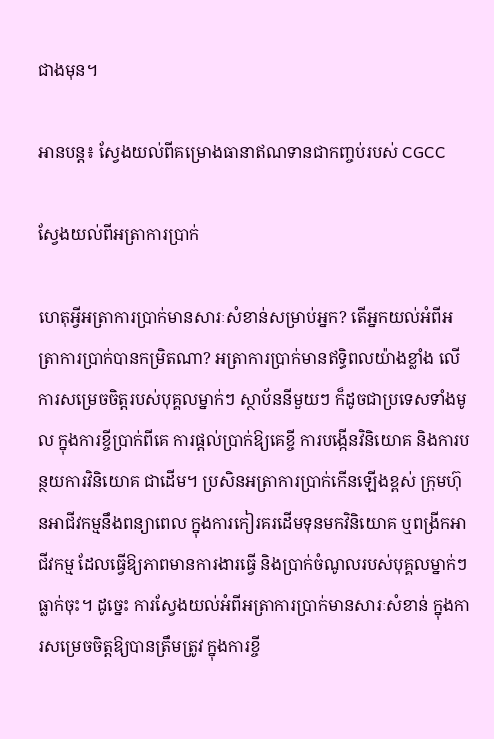ជាងមុន។

អានបន្ត៖ ស្វែងយល់ពីគម្រោងធានាឥណទានជាកញ្ចប់របស់ CGCC

ស្វែងយល់ពីអត្រាការប្រាក់

ហេតុអ្វីអត្រាការប្រាក់មានសារៈសំខាន់សម្រាប់អ្នក? តើអ្នកយល់អំពីអត្រាការប្រាក់បានកម្រិតណា? អត្រាការប្រាក់មានឥទ្ធិពលយ៉ាងខ្លាំង លើការសម្រេចចិត្តរបស់បុគ្គលម្នាក់ៗ ស្ថាប័ននីមួយៗ ក៏ដូចជាប្រទេសទាំងមូល ក្នុងការខ្ចីប្រាក់ពីគេ ការផ្តល់ប្រាក់ឱ្យគេខ្ចី ការបង្កើនវិនិយោគ និងការបន្ថយការវិនិយោគ ជាដើម។ ប្រសិនអត្រាការប្រាក់កើនឡើងខ្ពស់ ក្រុមហ៊ុនអាជីវកម្មនឹងពន្យាពេល ក្នុងការកៀរគរដើមទុនមកវិនិយោគ ឬពង្រីកអាជីវកម្ម ដែលធ្វើឱ្យភាពមានការងារធ្វើ និងប្រាក់ចំណូលរបស់បុគ្គលម្នាក់ៗធ្លាក់ចុះ។ ដូច្នេះ ការស្វែងយល់អំពីអត្រាការប្រាក់មានសារៈសំខាន់ ក្នុងការសម្រេចចិត្តឱ្យបានត្រឹមត្រូវ ក្នុងការខ្ចី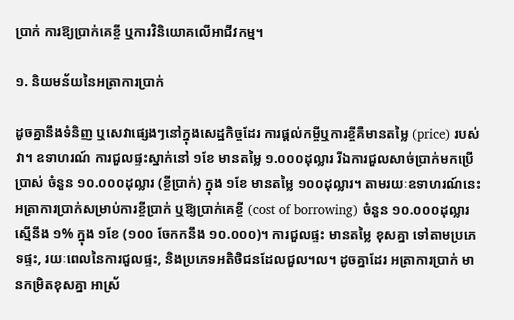ប្រាក់ ការឱ្យប្រាក់គេខ្ចី ឬការវិនិយោគលើអាជីវកម្ម។

១. និយមន័យនៃអត្រាការប្រាក់

ដូចគ្នានឹងទំនិញ ឬសេវាផ្សេងៗនៅក្នុងសេដ្ឋកិច្ចដែរ ការផ្តល់កម្ចីឬការខ្ចីគឺមានតម្លៃ (price) របស់វា។ ឧទាហរណ៍ ការជួលផ្ទះស្នាក់នៅ ១ខែ មានតម្លៃ ១.០០០ដុល្លារ រីឯការជួលសាច់ប្រាក់មកប្រើប្រាស់ ចំនួន ១០.០០០ដុល្លារ (ខ្ចីប្រាក់) ក្នុង ១ខែ មានតម្លៃ ១០០ដុល្លារ។ តាមរយៈឧទាហរណ៍នេះ អត្រាការប្រាក់សម្រាប់ការខ្ចីប្រាក់ ឬឱ្យប្រាក់គេខ្ចី (cost of borrowing) ចំនួន ១០.០០០ដុល្លារ ស្មើនឹង ១% ក្នុង ១ខែ (១០០ ចែកកនឹង ១០.០០០)។ ការជួលផ្ទះ មានតម្លៃ ខុសគ្នា ទៅតាមប្រភេទផ្ទះ, រយៈពេលនៃការជួលផ្ទះ, និងប្រភេទអតិថិជនដែលជួល។ល។ ដូចគ្នាដែរ អត្រាការប្រាក់ មានកម្រិតខុសគ្នា អាស្រ័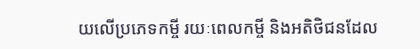យលើប្រភេទកម្ចី រយៈពេលកម្ចី និងអតិថិជនដែល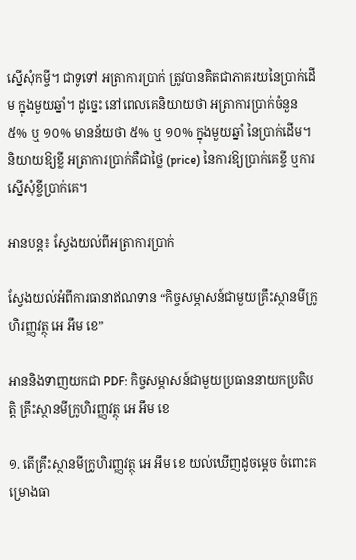ស្នើសុំកម្ចី។ ជាទូទៅ អត្រាការប្រាក់ ត្រូវបានគិតជាភាគរយនៃប្រាក់ដើម ក្នុងមួយឆ្នាំ។ ដូច្នេះ នៅពេលគេនិយាយថា អត្រាការប្រាក់ចំនួន ៥% ឬ ១០% មានន័យថា ៥% ឬ ១០% ក្នុងមួយឆ្នាំ នៃប្រាក់ដើម។ និយាយឱ្យខ្លី អត្រាការប្រាក់គឺជាថ្លៃ (price) នៃការឱ្យប្រាក់គេខ្ចី ឬការស្នើសុំខ្ចីប្រាក់គេ។

អានបន្ត៖ ស្វែងយល់ពីអត្រាការប្រាក់

ស្វែងយល់អំពីការធានាឥណទាន “កិច្ចសម្ភាសន៍ជាមួយគ្រឹះស្ថានមីក្រូហិរញ្ញវត្ថុ អេ អឹម ខេ”

អាននិងទាញយកជា PDF: កិច្ចសម្ភាសន៍ជាមួយប្រធាននាយកប្រតិបត្តិ គ្រឹះស្ថានមីក្រូហិរញ្ញវត្ថុ អេ អឹម ខេ

១. តើគ្រឹះស្ថានមីក្រូហិរញ្ញវត្ថុ អេ អឹម ខេ យល់ឃើញដូចម្តេច ចំពោះគម្រោងធា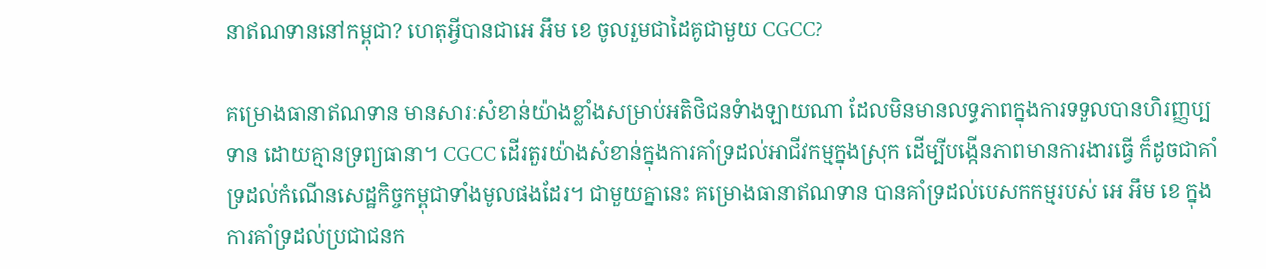នាឥណទាននៅកម្ពុជា? ហេតុអ្វីបានជាអេ អឹម ខេ ចូលរួមជាដៃគូជាមួយ CGCC?

គម្រោងធានាឥណទាន មានសារៈសំខាន់យ៉ាងខ្លាំងសម្រាប់អតិថិជនទំាងឡាយណា ដែលមិនមានលទ្ធភាពក្នុងការទទួលបានហិរញ្ញប្បទាន ដោយគ្មានទ្រព្យធានា។ CGCC ដើរតួរយ៉ាងសំខាន់ក្នុងការគាំទ្រដល់អាជីវកម្មក្នុងស្រុក ដើម្បីបង្កើនភាពមានការងារធ្វើ ក៏ដូចជាគាំទ្រដល់កំណើនសេដ្ឋកិច្ចកម្ពុជាទាំងមូលផងដែរ។ ជាមួយគ្នានេះ គម្រោងធានាឥណទាន បានគាំទ្រដល់បេសកកម្មរបស់ អេ អឹម ខេ ក្នុងការគាំទ្រដល់ប្រជាជនក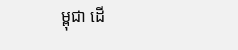ម្ពុជា ដើ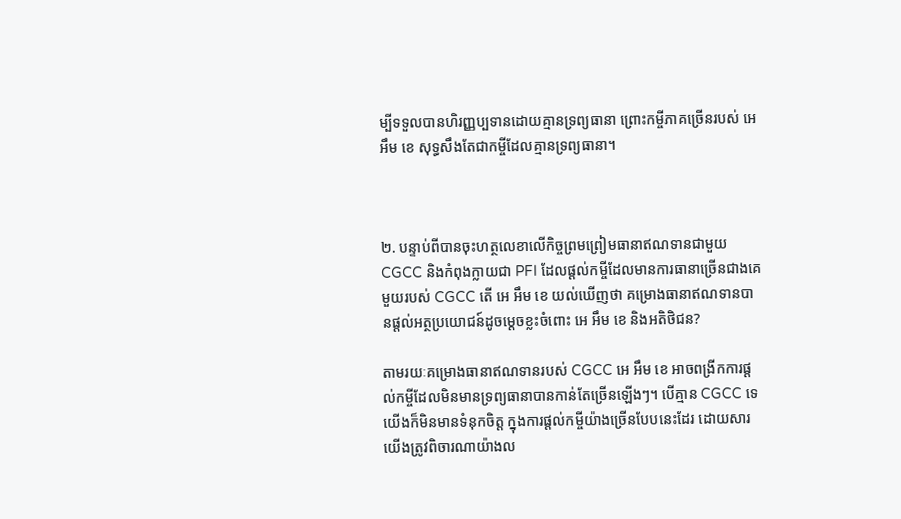ម្បីទទួលបានហិរញ្ញប្បទានដោយគ្មានទ្រព្យធានា ព្រោះកម្ចីភាគច្រើនរបស់ អេ អឹម ខេ សុទ្ធសឹងតែជាកម្ចីដែលគ្មានទ្រព្យធានា។



២. បន្ទាប់ពីបានចុះហត្ថលេខាលើកិច្ចព្រមព្រៀមធានាឥណទានជាមួយ CGCC និងកំពុងក្លាយជា PFI ដែលផ្តល់កម្ចីដែលមានការធានាច្រើនជាងគេមួយរបស់ CGCC តើ អេ អឹម ខេ យល់ឃើញថា គម្រោងធានាឥណទានបានផ្តល់អត្ថប្រយោជន៍ដូចម្តេចខ្លះចំពោះ អេ អឹម ខេ និងអតិថិជន?

តាមរយៈគម្រោងធានាឥណទានរបស់ CGCC អេ អឹម ខេ អាចពង្រីកការផ្តល់កម្ចីដែលមិនមានទ្រព្យធានាបានកាន់តែច្រើនឡើងៗ។ បើគ្មាន CGCC ទេ យើងក៏មិនមានទំនុកចិត្ត ក្នុងការផ្តល់កម្ចីយ៉ាងច្រើនបែបនេះដែរ ដោយសារយើងត្រូវពិចារណាយ៉ាងល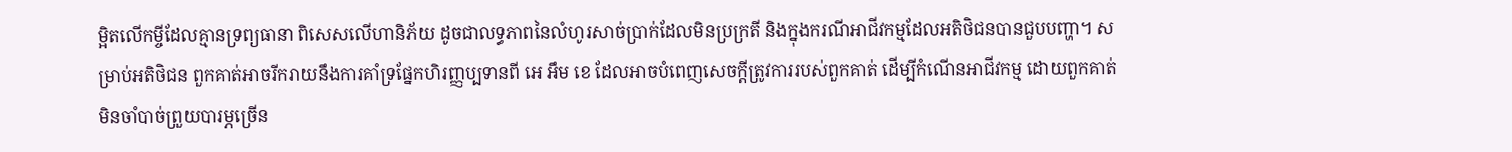ម្អិតលើកម្ចីដែលគ្មានទ្រព្យធានា ពិសេសលើហានិភ័យ ដូចជាលទ្ធភាពនៃលំហូរសាច់ប្រាក់ដែលមិនប្រក្រតី និងក្នុងករណីអាជីវកម្មដែលអតិថិជនបានជួបបញ្ហា។ សម្រាប់អតិថិជន ពួកគាត់អាចរីករាយនឹងការគាំទ្រផ្នែកហិរញ្ញប្បទានពី អេ អឹម ខេ ដែលអាចបំពេញសេចក្តីត្រូវការរបស់ពួកគាត់ ដើម្បីកំណើនអាជីវកម្ម ដោយពួកគាត់មិនចាំបាច់ព្រួយបារម្ភច្រើន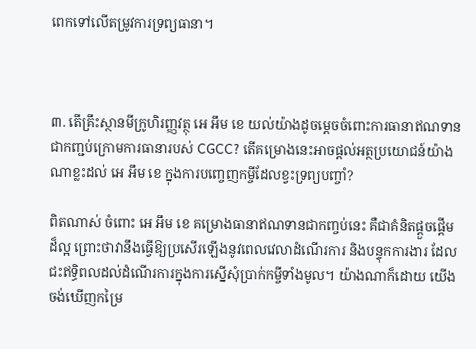ពេកទៅលើតម្រូវការទ្រព្យធានា។



៣. តើគ្រឹះស្ថានមីក្រូហិរញ្ញវត្ថុ អេ អឹម ខេ យល់យ៉ាងដូចម្តេចចំពោះការធានាឥណទានជាកញ្ជប់ក្រោមការធានារបស់ CGCC? តើគម្រោងនេះអាចផ្តល់អត្ថប្រយោជន៍យ៉ាងណាខ្លះដល់ អេ អឹម ខេ ក្នុងការបញ្ចេញកម្ចីដែលខ្វះទ្រព្យបញ្ចាំ?

ពិតណាស់ ចំពោះ អេ អឹម ខេ គម្រោងធានាឥណទានជាកញ្ចប់នេះ គឺជាគំនិតផ្តួចផ្តើមដ៏ល្អ ព្រោះថាវានឹងធ្វើឱ្យប្រសើរឡើងនូវពេលវេលាដំណើរការ និងបន្ទុកការងារ ដែលជះឥទ្ធិពលដល់ដំណើរការក្នុងការស្នើសុំប្រាក់កម្ចីទាំងមូល។ យ៉ាងណាក៏ដោយ យើងចង់ឃើញកម្រៃ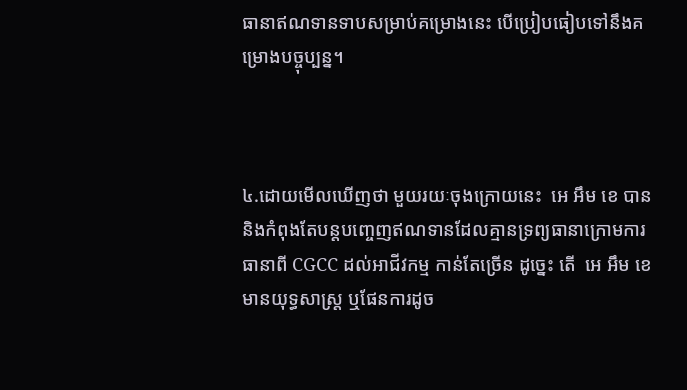ធានាឥណទានទាបសម្រាប់គម្រោងនេះ បើប្រៀបធៀបទៅនឹងគម្រោងបច្ចុប្បន្ន។



៤.ដោយមើលឃើញថា មួយរយៈចុងក្រោយនេះ  អេ អឹម ខេ បាននិងកំពុងតែបន្តបញ្ចេញឥណទានដែលគ្មានទ្រព្យធានាក្រោមការធានាពី CGCC ដល់អាជីវកម្ម កាន់តែច្រើន ដូច្នេះ តើ  អេ អឹម ខេ មានយុទ្ធសាស្រ្ត ឬផែនការដូច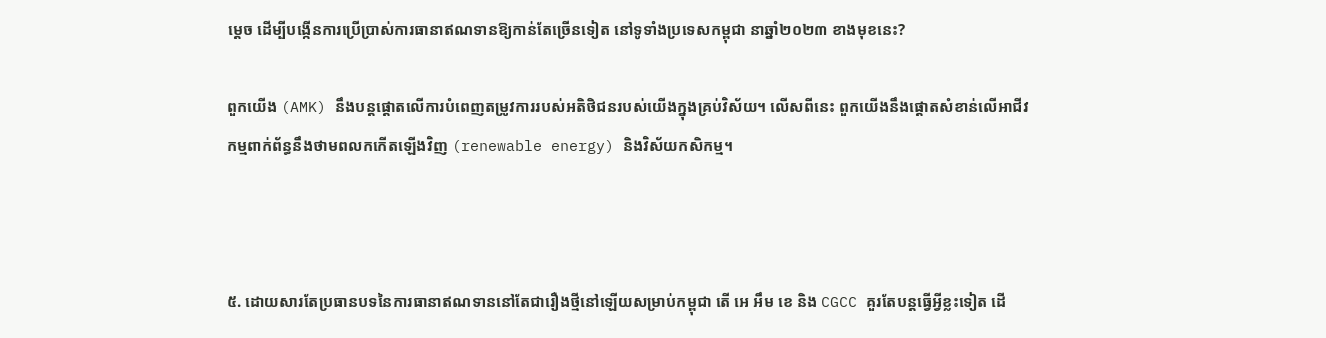ម្តេច ដើម្បីបង្កើនការប្រើប្រាស់ការធានាឥណទានឱ្យកាន់តែច្រើនទៀត នៅទូទាំងប្រទេសកម្ពុជា នាឆ្នាំ២០២៣ ខាងមុខនេះ?

ពួកយើង (AMK) នឹងបន្តផ្តោតលើការបំពេញតម្រូវការរបស់អតិថិជនរបស់យើងក្នុងគ្រប់វិស័យ។ លើសពីនេះ ពួកយើងនឹងផ្តោតសំខាន់លើអាជីវកម្មពាក់ព័ន្ធនឹងថាមពលកកើតឡើងវិញ (renewable energy) និងវិស័យកសិកម្ម។



៥. ដោយសារតែប្រធានបទនៃការធានាឥណទាននៅតែជារឿងថ្មីនៅឡើយសម្រាប់កម្ពុជា តើ អេ អឹម ខេ និង CGCC គួរតែបន្តធ្វើអ្វីខ្លះទៀត ដើ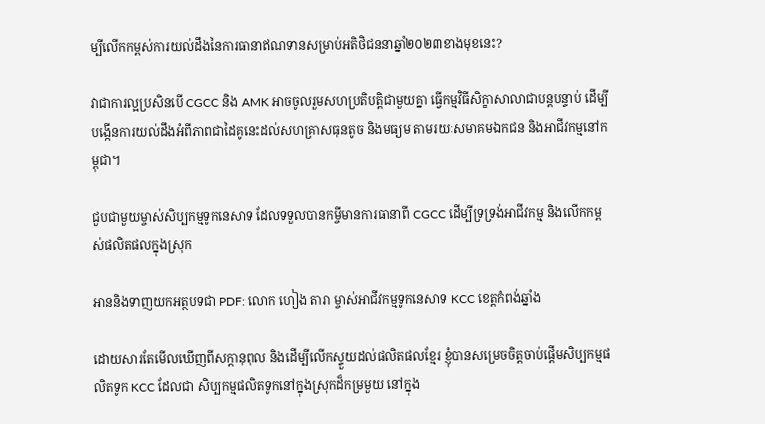ម្បីលើកកម្ពស់ការយល់ដឹងនៃការធានាឥណទានសម្រាប់អតិថិជននាឆ្នាំ២០២៣ខាងមុខនេះ?

វាជាការល្អប្រសិនបើ CGCC និង AMK អាចចូលរួមសហប្រតិបត្តិជាមួយគ្នា ធ្វើកម្មវិធីសិក្ខាសាលាជាបន្តបន្ទាប់ ដើម្បីបង្កើនការយល់ដឹងអំពីភាពជាដៃគូនេះដល់សហគ្រាសធុនតូច និងមធ្យម តាមរយៈសមាគមឯកជន និងអាជីវកម្មនៅកម្ពុជា។

ជួបជាមួយម្ចាស់សិប្បកម្មទូកនេសាទ ដែលទទួលបានកម្ចីមានការធានាពី CGCC ដើម្បីទ្រទ្រង់អាជីវកម្ម និងលើកកម្ពស់ផលិតផលក្នុងស្រុក

អាននិងទាញយកអត្ថបទជា PDF: លោក ហៀង តារា ម្ចាស់អាជីវកម្មទូកនេសាទ KCC ខេត្តកំពង់ឆ្នាំង

ដោយសារតែមើលឃើញពីសក្ដានុពុល និងដើម្បីលើកស្ទួយដល់ផលិតផលខ្មែរ ខ្ញុំបានសម្រេចចិត្តចាប់ផ្តើមសិប្បកម្មផលិតទូក KCC ដែលជា សិប្បកម្មផលិតទូកនៅក្នុងស្រុកដ៏កម្រមួយ នៅក្នុង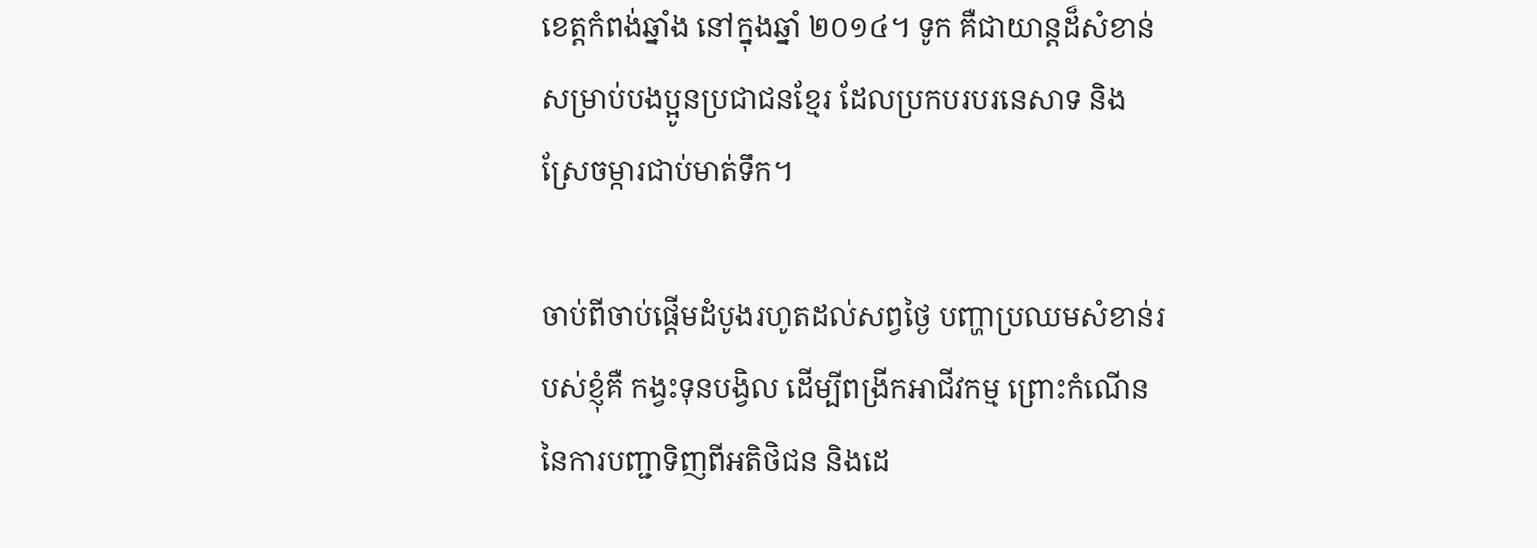ខេត្តកំពង់ឆ្នាំង នៅក្នុងឆ្នាំ ២០១៤។ ទូក គឺជាយាន្តដ៏សំខាន់សម្រាប់បងប្អូនប្រជាជនខ្មែរ ដែលប្រកបរបរនេសាទ និងស្រែចម្ការជាប់មាត់ទឹក។

ចាប់ពីចាប់ផ្ដើមដំបូងរហូតដល់សព្វថ្ងៃ បញ្ហាប្រឈមសំខាន់របស់ខ្ញុំគឺ កង្វះទុនបង្វិល ដើម្បីពង្រីកអាជីវកម្ម ព្រោះកំណើននៃការបញ្ជាទិញពីអតិថិជន និងដេ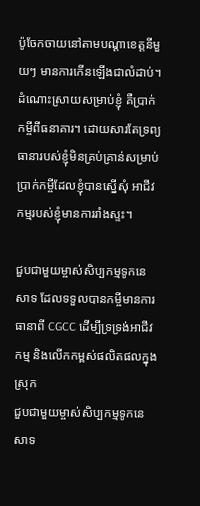ប៉ូចែកចាយនៅតាមបណ្ដាខេត្តនីមួយៗ មានការកើនឡើងជាលំដាប់។ ដំណោះស្រាយសម្រាប់ខ្ញុំ គឺប្រាក់កម្ចីពីធនាគារ។ ដោយសារតែទ្រព្យធានារបស់ខ្ញុំមិនគ្រប់គ្រាន់សម្រាប់ប្រាក់កម្ចីដែលខ្ញុំបានស្នើសុំ អាជីវកម្មរបស់ខ្ញុំមានការរាំងស្ទះ។

ជួបជាមួយម្ចាស់សិប្បកម្មទូកនេសាទ ដែលទទួលបានកម្ចីមានការធានាពី CGCC ដើម្បីទ្រទ្រង់អាជីវកម្ម និងលើកកម្ពស់ផលិតផលក្នុងស្រុក
ជួបជាមួយម្ចាស់សិប្បកម្មទូកនេសាទ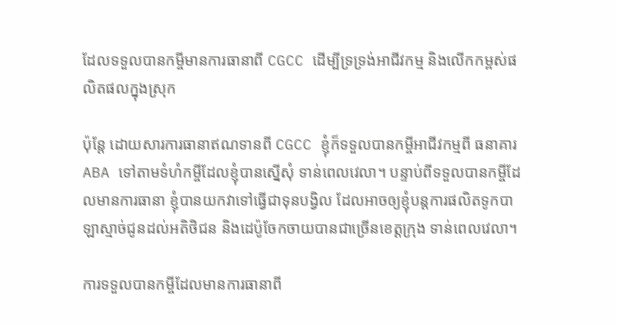ដែលទទួលបានកម្ចីមានការធានាពី CGCC ដើម្បីទ្រទ្រង់អាជីវកម្ម និងលើកកម្ពស់ផលិតផលក្នុងស្រុក

ប៉ុន្តែ ដោយសារការធានាឥណទានពី CGCC ខ្ញុំក៏ទទួលបានកម្ចីអាជីវកម្មពី ធនាគារ ABA ទៅតាមទំហំកម្ចីដែលខ្ញុំបានស្នើសុំ ទាន់ពេលវេលា។ បន្ទាប់ពីទទួលបានកម្ចីដែលមានការធានា ខ្ញុំបានយកវាទៅធ្វើជាទុនបង្វិល ដែលអាចឲ្យខ្ញុំបន្ដការផលិតទូកបាឡាស្មាច់ជូនដល់អតិថិជន និងដេប៉ូចែកចាយបានជាច្រើនខេត្តក្រុង ទាន់ពេលវេលា។

ការទទួលបានកម្ចីដែលមានការធានាពី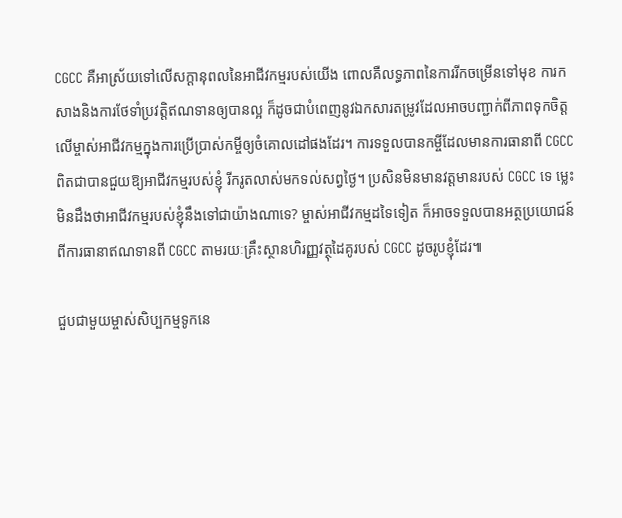CGCC គឺអាស្រ័យទៅលើសក្ដានុពលនៃអាជីវកម្មរបស់យើង ពោលគឺលទ្ធភាពនៃការរីកចម្រើនទៅមុខ ការកសាងនិងការថែទាំប្រវត្តិឥណទានឲ្យបានល្អ ក៏ដូចជាបំពេញនូវឯកសារតម្រូវដែលអាចបញ្ជាក់ពីភាពទុកចិត្តលើម្ចាស់អាជីវកម្មក្នុងការប្រើប្រាស់កម្ចីឲ្យចំគោលដៅផងដែរ។ ការទទួលបានកម្ចីដែលមានការធានាពី CGCC ពិតជាបានជួយឱ្យអាជីវកម្មរបស់ខ្ញុំ រីករូតលាស់មកទល់សព្វថ្ងៃ។ ប្រសិនមិនមានវត្តមានរបស់ CGCC ទេ ម្លេះមិនដឹងថាអាជីវកម្មរបស់ខ្ញុំនឹងទៅជាយ៉ាងណាទេ? ម្ចាស់អាជីវកម្មដទៃទៀត ក៏អាចទទួលបានអត្ថប្រយោជន៍ពីការធានាឥណទានពី CGCC តាមរយៈគ្រឹះស្ថានហិរញ្ញវត្ថុដៃគូរបស់ CGCC ដូចរូបខ្ញុំដែរ៕

ជួបជាមួយម្ចាស់សិប្បកម្មទូកនេ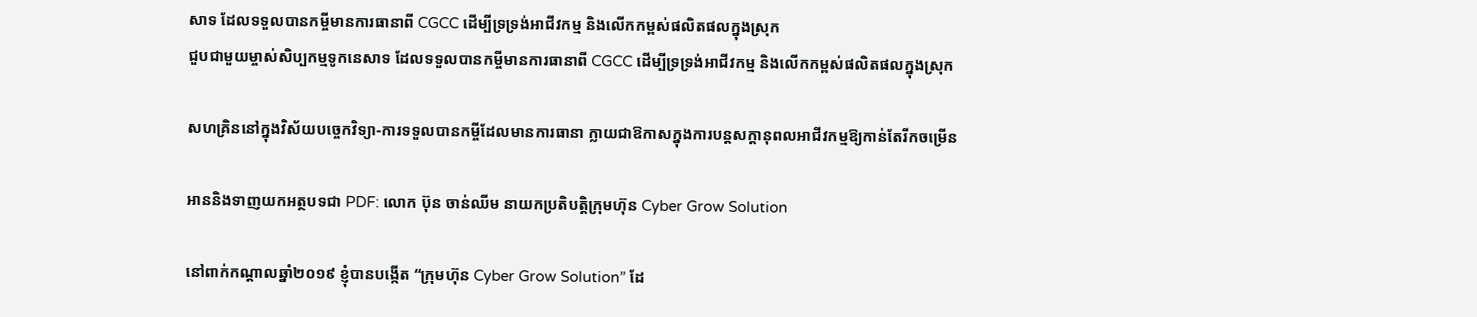សាទ ដែលទទួលបានកម្ចីមានការធានាពី CGCC ដើម្បីទ្រទ្រង់អាជីវកម្ម និងលើកកម្ពស់ផលិតផលក្នុងស្រុក
ជួបជាមួយម្ចាស់សិប្បកម្មទូកនេសាទ ដែលទទួលបានកម្ចីមានការធានាពី CGCC ដើម្បីទ្រទ្រង់អាជីវកម្ម និងលើកកម្ពស់ផលិតផលក្នុងស្រុក

សហគ្រិននៅក្នុងវិស័យបច្ចេកវិទ្យា-ការទទួលបានកម្ចីដែលមានការធានា ក្លាយជាឱកាសក្នុងការបន្តសក្តានុពលអាជីវកម្មឱ្យកាន់តែរីកចម្រើន

អាននិងទាញយកអត្ថបទជា PDF: លោក ប៊ុន ចាន់ឈីម នាយកប្រតិបត្តិក្រុមហ៊ុន Cyber Grow Solution

នៅពាក់កណ្តាលឆ្នាំ២០១៩ ខ្ញុំបានបង្កើត “ក្រុមហ៊ុន Cyber Grow Solution” ដែ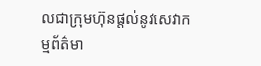លជាក្រុមហ៊ុនផ្តល់នូវសេវាកម្មព័ត៌មា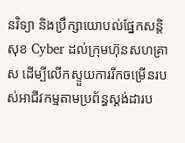នវិទ្យា និងប្រឹក្សាយោបល់ផ្នែកសន្តិសុខ Cyber ដល់ក្រុមហ៊ុនសហគ្រាស ដើម្បីលើកស្ទួយការរីកចម្រើនរបស់អាជីវកម្មតាមប្រព័ន្ធស្តង់ដារប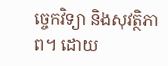ច្ចេកវិទ្យា និងសុវត្ថិភាព។ ដោយ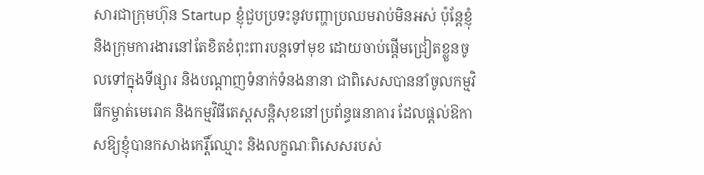សារជាក្រុមហ៊ុន Startup ខ្ញុំជួបប្រទះនូវបញ្ហាប្រឈមរាប់មិនអស់ ប៉ុន្តែខ្ញុំនិងក្រុមការងារនៅតែខិតខំពុះពារបន្តទៅមុខ ដោយចាប់ផ្តើមជ្រៀតខ្លួនចូលទៅក្នុងទីផ្សារ និងបណ្តាញទំនាក់ទំនងនានា ជាពិសេសបាននាំចូលកម្មវិធីកម្ចាត់មេរោគ និងកម្មវិធីតេស្តសន្តិសុខនៅប្រព័ន្ធធនាគារ ដែលផ្តល់ឱកាសឱ្យខ្ញុំបានកសាងកេរ្តិ៍ឈ្មោះ និងលក្ខណៈពិសេសរបស់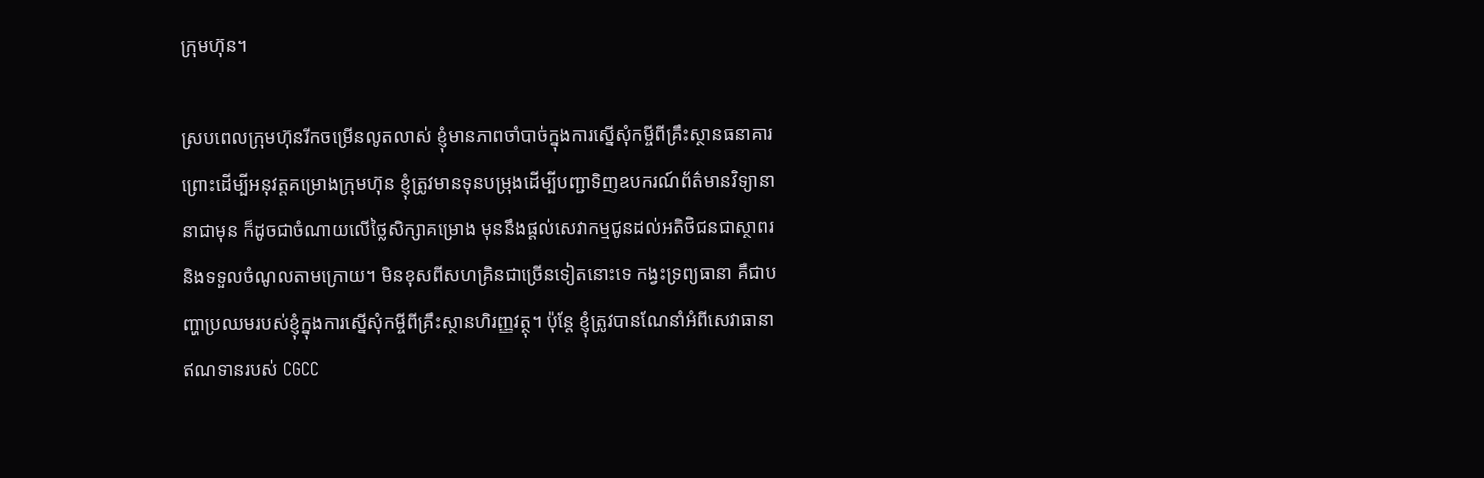ក្រុមហ៊ុន។

ស្របពេលក្រុមហ៊ុនរីកចម្រើនលូតលាស់ ខ្ញុំមានភាពចាំបាច់ក្នុងការស្នើសុំកម្ចីពីគ្រឹះស្ថានធនាគារ ព្រោះដើម្បីអនុវត្តគម្រោងក្រុមហ៊ុន ខ្ញុំត្រូវមានទុនបម្រុងដើម្បីបញ្ជាទិញឧបករណ៍ព័ត៌មានវិទ្យានានាជាមុន ក៏ដូចជាចំណាយលើថ្លៃសិក្សាគម្រោង មុននឹងផ្តល់សេវាកម្មជូនដល់អតិថិជនជាស្ថាពរ និងទទួលចំណូលតាមក្រោយ។ មិនខុសពីសហគ្រិនជាច្រើនទៀតនោះទេ កង្វះទ្រព្យធានា គឺជាបញ្ហាប្រឈមរបស់ខ្ញុំក្នុងការស្នើសុំកម្ចីពីគ្រឹះស្ថានហិរញ្ញវត្ថុ។ ប៉ុន្តែ ខ្ញុំត្រូវបានណែនាំអំពីសេវាធានាឥណទានរបស់ CGCC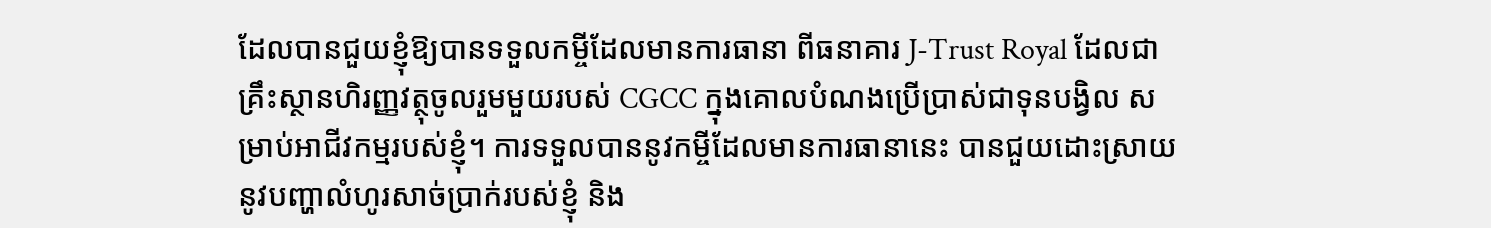ដែលបានជួយខ្ញុំឱ្យបានទទួលកម្ចីដែលមានការធានា ពីធនាគារ J-Trust Royal ដែលជាគ្រឹះស្ថានហិរញ្ញវត្ថុចូលរួមមួយរបស់ CGCC ក្នុងគោលបំណងប្រើប្រាស់ជាទុនបង្វិល សម្រាប់អាជីវកម្មរបស់ខ្ញុំ។ ការទទួលបាននូវកម្ចីដែលមានការធានានេះ បានជួយដោះស្រាយនូវបញ្ហាលំហូរសាច់ប្រាក់របស់ខ្ញុំ និង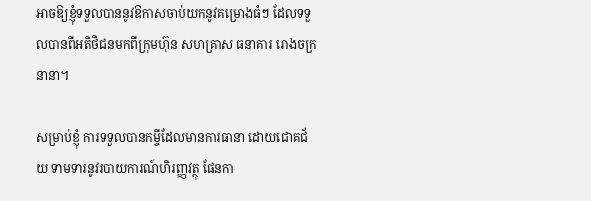អាចឱ្យខ្ញុំទទួលបាននូវឱកាសចាប់យកនូវគម្រោងធំៗ ដែលទទួលបានពីអតិថិជនមកពីក្រុមហ៊ុន សហគ្រាស ធនាគារ រោងចក្រនានា។

សម្រាប់ខ្ញុំ ការទទួលបានកម្ចីដែលមានការធានា ដោយជោគជ័យ ទាមទារនូវរបាយការណ៍ហិរញ្ញវត្ថុ ផែនកា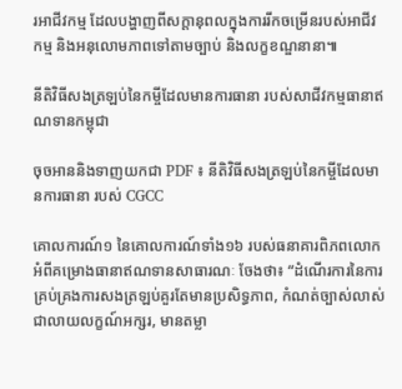រអាជីវកម្ម ដែលបង្ហាញពីសក្តានុពលក្នុងការរីកចម្រើនរបស់អាជីវកម្ម និងអនុលោមភាពទៅតាមច្បាប់ និងលក្ខខណ្ឌនានា៕

នីតិវិធីសងត្រឡប់នៃកម្ចីដែលមានការធានា របស់សាជីវកម្មធានាឥណទានកម្ពុជា

ចុចអាននិងទាញយកជា PDF ៖ នីតិវិធីសងត្រឡប់នៃកម្ចីដែលមានការធានា របស់ CGCC

គោលការណ៍១ នៃគោលការណ៍ទាំង១៦ របស់ធនាគារពិភពលោក អំពីគម្រោងធានាឥណទានសាធារណៈ ចែងថា៖ “ដំណើរការនៃការគ្រប់គ្រងការសងត្រឡប់គួរតែមានប្រសិទ្ធភាព, កំណត់ច្បាស់លាស់ជាលាយលក្ខណ៍អក្សរ, មានតម្លា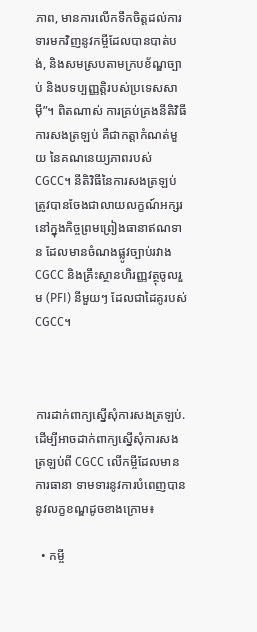ភាព, មានការលើកទឹកចិត្តដល់ការទារមកវិញនូវកម្ចីដែលបានបាត់បង់, និងសមស្របតាមក្របខ័ណ្ឌច្បាប់ និងបទប្បញ្ញត្តិរបស់ប្រទេសសាម៉ី”។ ពិតណាស់ ការគ្រប់គ្រងនីតិវិធីការសងត្រឡប់ គឺជាកត្តាកំណត់មួយ នៃគណនេយ្យភាពរបស់ CGCC។ នីតិវិធីនៃការសងត្រឡប់ ត្រូវបានចែងជាលាយលក្ខណ៍អក្សរ នៅក្នុងកិច្ចព្រមព្រៀងធានាឥណទាន ដែលមានចំណងផ្លូវច្បាប់រវាង CGCC និងគ្រឹះស្ថានហិរញ្ញវត្ថុចូលរួម (PFI) នីមួយៗ ដែលជាដៃគូរបស់ CGCC។



ការដាក់ពាក្យស្នើសុំការសងត្រឡប់. ដើម្បីអាចដាក់ពាក្យស្នើសុំការសងត្រឡប់ពី CGCC លើកម្ចីដែលមានការធានា ទាមទារនូវការបំពេញបាននូវលក្ខខណ្ឌដូចខាងក្រោម៖

  • កម្ចី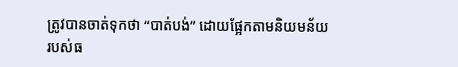ត្រូវបានចាត់ទុកថា “បាត់បង់” ដោយផ្អែកតាមនិយមន័យរបស់ធ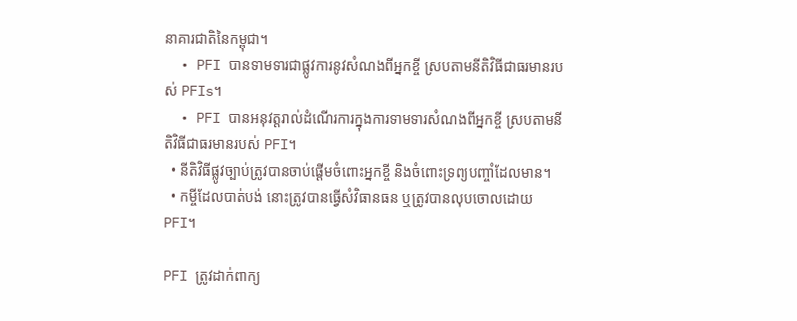នាគារជាតិនៃកម្ពុជា។
  • PFI បានទាមទារជាផ្លូវការនូវសំណងពីអ្នកខ្ចី ស្របតាមនីតិវិធីជាធរមានរបស់ PFIs។
  • PFI បានអនុវត្តរាល់ដំណើរការក្នុងការទាមទារសំណងពីអ្នកខ្ចី ស្របតាមនីតិវិធីជាធរមានរបស់ PFI។
  • នីតិវិធីផ្លូវច្បាប់ត្រូវបានចាប់ផ្តើមចំពោះអ្នកខ្ចី និងចំពោះទ្រព្យបញ្ចាំដែលមាន។
  • កម្ចីដែលបាត់បង់ នោះត្រូវបានធ្វើសំវិធានធន ឬត្រូវបានលុបចោលដោយ PFI។

PFI ត្រូវដាក់ពាក្យ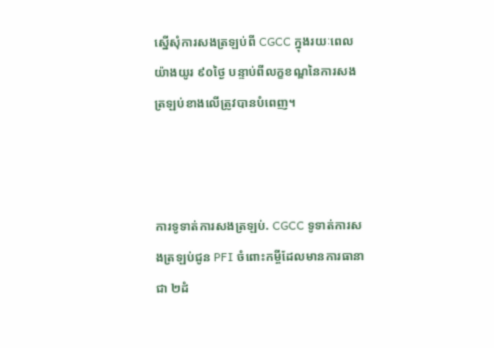ស្នើសុំការសងត្រឡប់ពី CGCC ក្នុងរយៈពេលយ៉ាងយូរ ៩០ថ្ងៃ បន្ទាប់ពីលក្ខខណ្ឌនៃការសងត្រឡប់ខាងលើត្រូវបានបំពេញ។



ការទូទាត់ការសងត្រឡប់. CGCC ទូទាត់ការសងត្រឡប់ជូន PFI ចំពោះកម្ចីដែលមានការធានាជា ២ដំ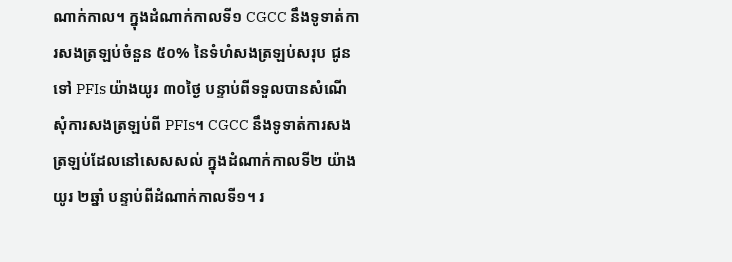ណាក់កាល។ ក្នុងដំណាក់កាលទី១ CGCC នឹងទូទាត់ការសងត្រឡប់ចំនួន ៥០% នៃទំហំសងត្រឡប់សរុប ជូនទៅ PFIs យ៉ាងយូរ ៣០ថ្ងៃ បន្ទាប់ពីទទួលបានសំណើសុំការសងត្រឡប់ពី PFIs។ CGCC នឹងទូទាត់ការសងត្រឡប់ដែលនៅសេសសល់ ក្នុងដំណាក់កាលទី២ យ៉ាងយូរ ២ឆ្នាំ បន្ទាប់ពីដំណាក់កាលទី១។ រ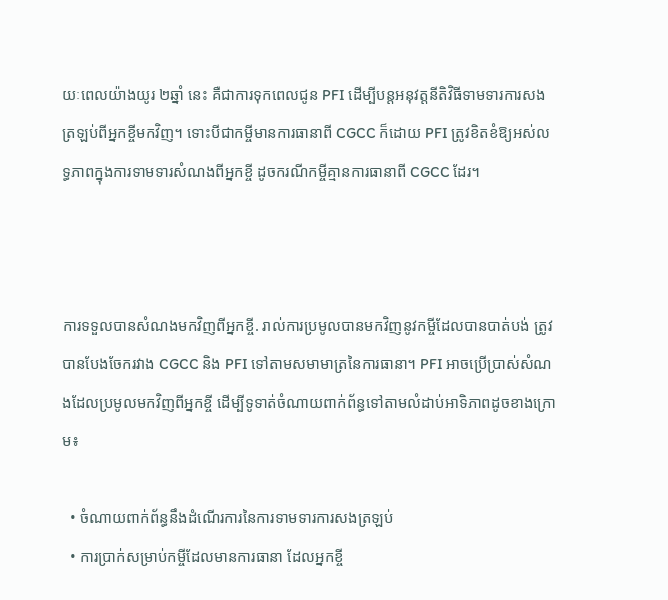យៈពេលយ៉ាងយូរ ២ឆ្នាំ នេះ គឺជាការទុកពេលជូន PFI ដើម្បីបន្តអនុវត្តនីតិវិធីទាមទារការសងត្រឡប់ពីអ្នកខ្ចីមកវិញ។ ទោះបីជាកម្ចីមានការធានាពី CGCC ក៏ដោយ PFI ត្រូវខិតខំឱ្យអស់លទ្ធភាពក្នុងការទាមទារសំណងពីអ្នកខ្ចី ដូចករណីកម្ចីគ្មានការធានាពី CGCC ដែរ។



ការទទួលបានសំណងមកវិញពីអ្នកខ្ចី. រាល់ការប្រមូលបានមកវិញនូវកម្ចីដែលបានបាត់បង់ ត្រូវបានបែងចែករវាង CGCC និង PFI ទៅតាមសមាមាត្រនៃការធានា។ PFI អាចប្រើប្រាស់សំណងដែលប្រមូលមកវិញពីអ្នកខ្ចី ដើម្បីទូទាត់ចំណាយពាក់ព័ន្ធទៅតាមលំដាប់អាទិភាពដូចខាងក្រោម៖

  • ចំណាយពាក់ព័ន្ធនឹងដំណើរការនៃការទាមទារការសងត្រឡប់
  • ការប្រាក់សម្រាប់កម្ចីដែលមានការធានា ដែលអ្នកខ្ចី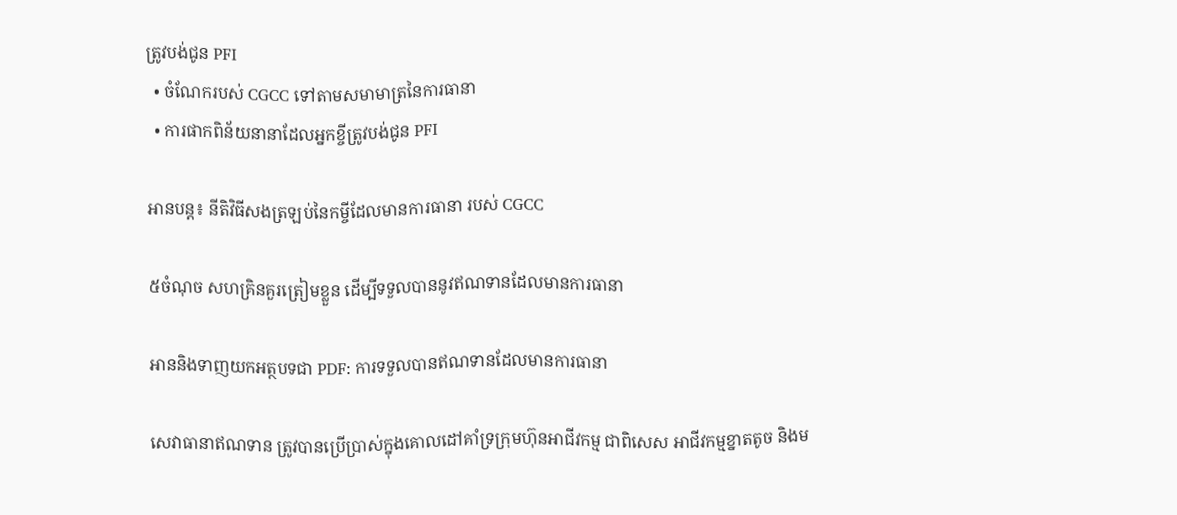ត្រូវបង់ជូន PFI
  • ចំណែករបស់ CGCC ទៅតាមសមាមាត្រនៃការធានា
  • ការផាកពិន័យនានាដែលអ្នកខ្ចីត្រូវបង់ជូន PFI

អានបន្ត៖ នីតិវិធីសងត្រឡប់នៃកម្ចីដែលមានការធានា របស់ CGCC

៥ចំណុច សហគ្រិនគួរត្រៀមខ្លួន ដើម្បីទទួលបាននូវឥណទានដែលមានការធានា

អាននិងទាញយកអត្ថបទជា PDF: ការទទួលបានឥណទានដែលមានការធានា

សេវាធានាឥណទាន ត្រូវបានប្រើប្រាស់ក្នុងគោលដៅគាំទ្រក្រុមហ៊ុនអាជីវកម្ម ជាពិសេស អាជីវកម្មខ្នាតតូច និងម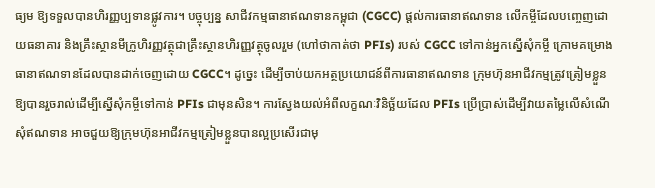ធ្យម ឱ្យទទួលបានហិរញ្ញប្បទានផ្លូវការ។ បច្ចុប្បន្ន សាជីវកម្មធានាឥណទានកម្ពុជា (CGCC) ផ្តល់ការធានាឥណទាន លើកម្ចីដែលបញ្ចេញដោយធនាគារ និងគ្រឹះស្ថានមីក្រូហិរញ្ញវត្ថុជាគ្រឹះស្ថានហិរញ្ញវត្ថុចូលរួម (ហៅថាកាត់ថា PFIs) របស់ CGCC ទៅកាន់អ្នកស្នើសុំកម្ចី ក្រោមគម្រោងធានាឥណទានដែលបានដាក់ចេញដោយ CGCC។ ដូច្នេះ ដើម្បីចាប់យកអត្ថប្រយោជន៍ពីការធានាឥណទាន ក្រុមហ៊ុនអាជីវកម្មត្រូវត្រៀមខ្លួនឱ្យបានរួចរាល់ដើម្បីស្នើសុំកម្ចីទៅកាន់ PFIs ជាមុនសិន។ ការស្វែងយល់អំពីលក្ខណៈវិនិច្ឆ័យដែល PFIs ប្រើប្រាស់ដើម្បីវាយតម្លៃលើសំណើសុំឥណទាន អាចជួយឱ្យក្រុមហ៊ុនអាជីវកម្មត្រៀមខ្លួនបានល្អប្រសើរជាមុ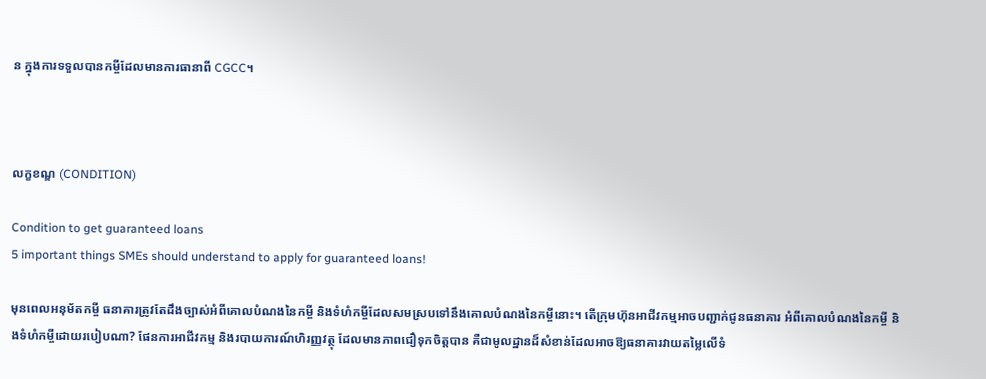ន ក្នុងការទទួលបានកម្ចីដែលមានការធានាពី CGCC។



លក្ខខណ្ឌ (CONDITION)

Condition to get guaranteed loans
5 important things SMEs should understand to apply for guaranteed loans!

មុនពេលអនុម័តកម្ចី ធនាគារត្រូវតែដឹងច្បាស់អំពីគោលបំណងនៃកម្ចី និងទំហំកម្ចីដែលសមស្របទៅនឹងគោលបំណងនៃកម្ចីនោះ។ តើក្រុមហ៊ុនអាជីវកម្មអាចបញ្ជាក់ជូនធនាគារ អំពីគោលបំណងនៃកម្ចី និងទំហំកម្ចីដោយរបៀបណា? ផែនការអាជីវកម្ម និងរបាយការណ៍ហិរញ្ញវត្ថុ ដែលមានភាពជឿទុកចិត្តបាន គឺជាមូលដ្ឋានដ៏សំខាន់ដែលអាចឱ្យធនាគារវាយតម្លៃលើទំ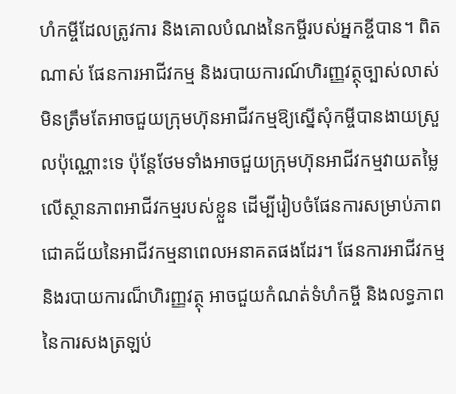ហំកម្ចីដែលត្រូវការ និងគោលបំណងនៃកម្ចីរបស់អ្នកខ្ចីបាន។ ពិតណាស់ ផែនការអាជីវកម្ម និងរបាយការណ៍ហិរញ្ញវត្ថុច្បាស់លាស់ មិនត្រឹមតែអាចជួយក្រុមហ៊ុនអាជីវកម្មឱ្យស្នើសុំកម្ចីបានងាយស្រួលប៉ុណ្ណោះទេ ប៉ុន្តែថែមទាំងអាចជួយក្រុមហ៊ុនអាជីវកម្មវាយតម្លៃលើស្ថានភាពអាជីវកម្មរបស់ខ្លួន ដើម្បីរៀបចំផែនការសម្រាប់ភាពជោគជ័យនៃអាជីវកម្មនាពេលអនាគតផងដែរ។ ផែនការអាជីវកម្ម និងរបាយការណ៏ហិរញ្ញវត្ថុ អាចជួយកំណត់ទំហំកម្ចី និងលទ្ធភាពនៃការសងត្រឡប់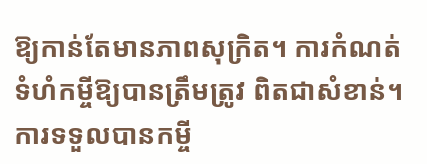ឱ្យកាន់តែមានភាពសុក្រិត។ ការកំណត់ទំហំកម្ចីឱ្យបានត្រឹមត្រូវ ពិតជាសំខាន់។ ការទទួលបានកម្ចី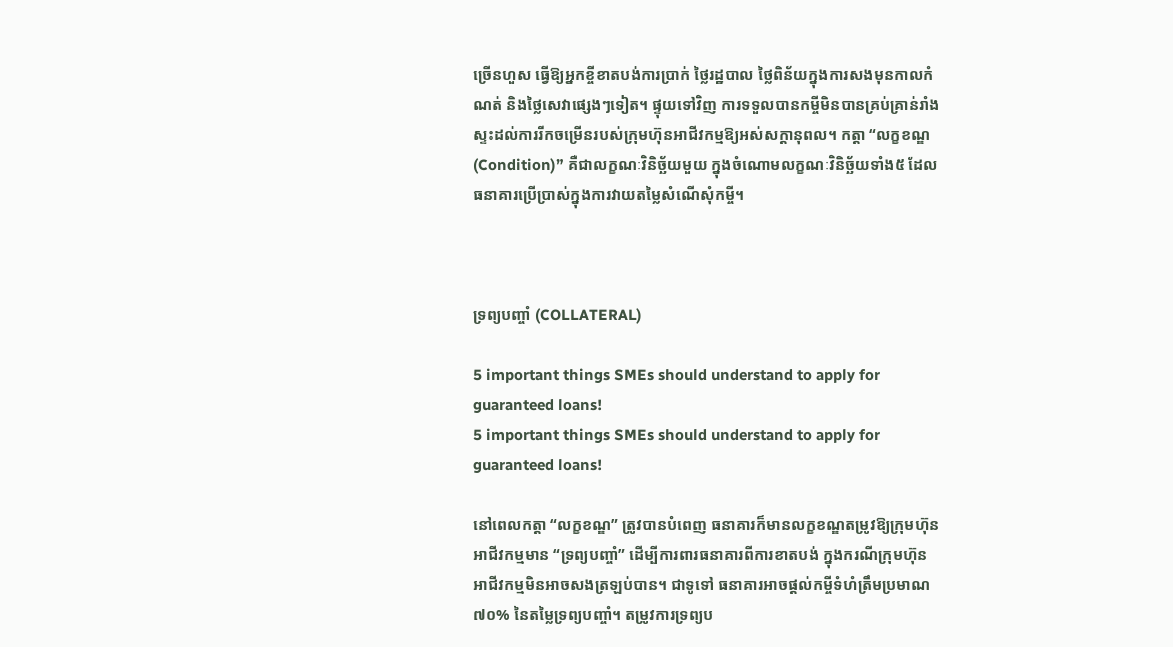ច្រើនហួស ធ្វើឱ្យអ្នកខ្ចីខាតបង់ការប្រាក់ ថ្លៃរដ្ឋបាល ថ្លៃពិន័យក្នុងការសងមុនកាលកំណត់ និងថ្លៃសេវាផ្សេងៗទៀត។ ផ្ទុយទៅវិញ ការទទួលបានកម្ចីមិនបានគ្រប់គ្រាន់រាំងស្ទះដល់ការរីកចម្រើនរបស់ក្រុមហ៊ុនអាជីវកម្មឱ្យអស់សក្តានុពល។ កត្តា “លក្ខខណ្ឌ (Condition)” គឺជាលក្ខណៈវិនិច្ឆ័យមួយ ក្នុងចំណោមលក្ខណៈវិនិច្ឆ័យទាំង៥ ដែលធនាគារប្រើប្រាស់ក្នុងការវាយតម្លៃសំណើសុំកម្ចី។



ទ្រព្យបញ្ចាំ (COLLATERAL)

5 important things SMEs should understand to apply for guaranteed loans!
5 important things SMEs should understand to apply for guaranteed loans!

នៅពេលកត្តា “លក្ខខណ្ឌ” ត្រូវបានបំពេញ ធនាគារក៏មានលក្ខខណ្ឌតម្រូវឱ្យក្រុមហ៊ុនអាជីវកម្មមាន “ទ្រព្យបញ្ចាំ” ដើម្បីការពារធនាគារពីការខាតបង់ ក្នុងករណីក្រុមហ៊ុនអាជីវកម្មមិនអាចសងត្រឡប់បាន។ ជាទូទៅ ធនាគារអាចផ្តល់កម្ចីទំហំត្រឹមប្រមាណ ៧០% នៃតម្លៃទ្រព្យបញ្ចាំ។ តម្រូវការទ្រព្យប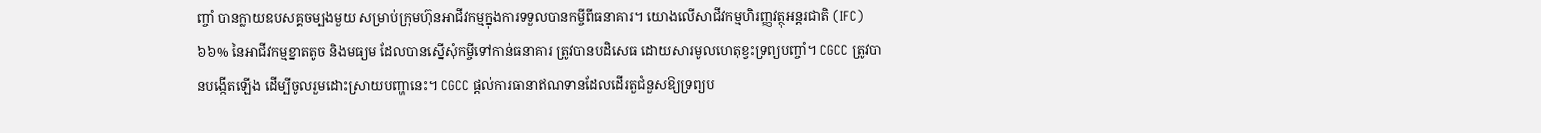ញ្ចាំ បានក្លាយឧបសគ្គចម្បងមួយ សម្រាប់ក្រុមហ៊ុនអាជីវកម្មក្នុងការទទួលបានកម្ចីពីធនាគារ។ យោងលើសាជីវកម្មហិរញ្ញវត្ថុអន្តរជាតិ (IFC) ៦៦% នៃអាជីវកម្មខ្នាតតូច និងមធ្យម ដែលបានស្នើសុំកម្ចីទៅកាន់ធនាគារ ត្រូវបានបដិសេធ ដោយសារមូលហេតុខ្វះទ្រព្យបញ្ចាំ។ CGCC ត្រូវបានបង្កើតឡើង ដើម្បីចូលរួមដោះស្រាយបញ្ហានេះ។ CGCC ផ្តល់ការធានាឥណទានដែលដើរតួជំនួសឱ្យទ្រព្យប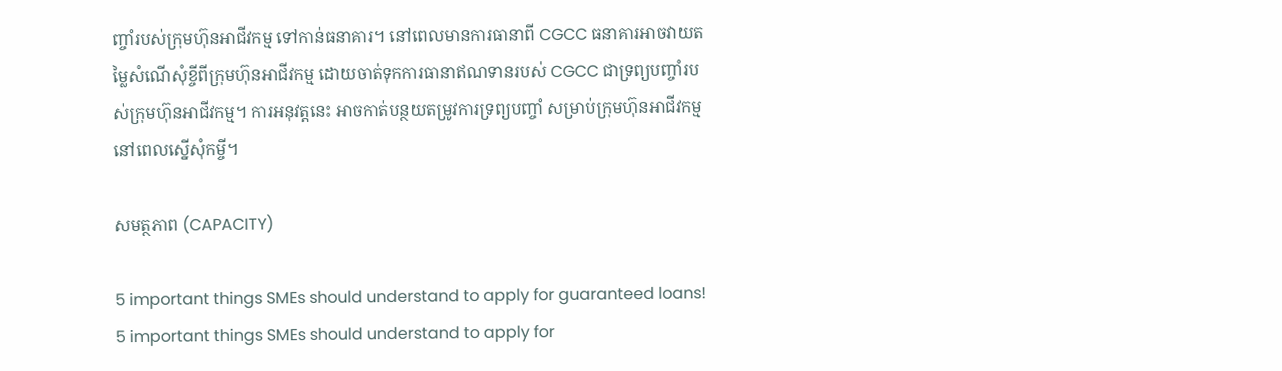ញ្ចាំរបស់ក្រុមហ៊ុនអាជីវកម្ម ទៅកាន់ធនាគារ។ នៅពេលមានការធានាពី CGCC ធនាគារអាចវាយតម្លៃសំណើសុំខ្ចីពីក្រុមហ៊ុនអាជីវកម្ម ដោយចាត់ទុកការធានាឥណទានរបស់ CGCC ជាទ្រព្យបញ្ចាំរបស់ក្រុមហ៊ុនអាជីវកម្ម។ ការអនុវត្តនេះ អាចកាត់បន្ថយតម្រូវការទ្រព្យបញ្ចាំ សម្រាប់ក្រុមហ៊ុនអាជីវកម្មនៅពេលស្នើសុំកម្ចី។

សមត្ថភាព (CAPACITY)

5 important things SMEs should understand to apply for guaranteed loans!
5 important things SMEs should understand to apply for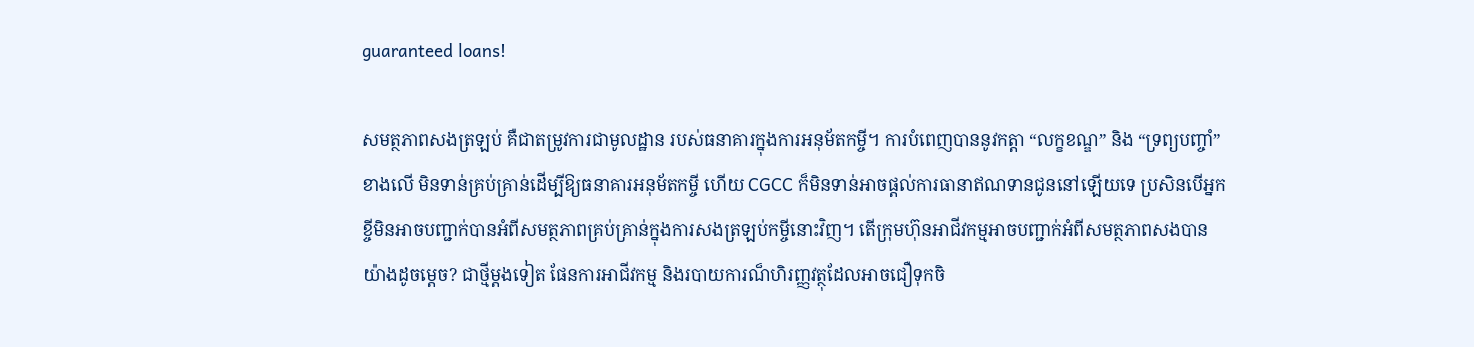guaranteed loans!

សមត្ថភាពសងត្រឡប់ គឺជាតម្រូវការជាមូលដ្ឋាន របស់ធនាគារក្នុងការអនុម័តកម្ចី។ ការបំពេញបាននូវកត្តា “លក្ខខណ្ឌ” និង “ទ្រព្យបញ្ចាំ” ខាងលើ មិនទាន់គ្រប់គ្រាន់ដើម្បីឱ្យធនាគារអនុម័តកម្ចី ហើយ CGCC ក៏មិនទាន់អាចផ្តល់ការធានាឥណទានជូននៅឡើយទេ ប្រសិនបើអ្នកខ្ចីមិនអាចបញ្ជាក់បានអំពីសមត្ថភាពគ្រប់គ្រាន់ក្នុងការសងត្រឡប់កម្ចីនោះវិញ។ តើក្រុមហ៊ុនអាជីវកម្មអាចបញ្ជាក់អំពីសមត្ថភាពសងបានយ៉ាងដូចម្តេច? ជាថ្មីម្តងទៀត ផែនការអាជីវកម្ម និងរបាយការណ៏ហិរញ្ញវត្ថុដែលអាចជឿទុកចិ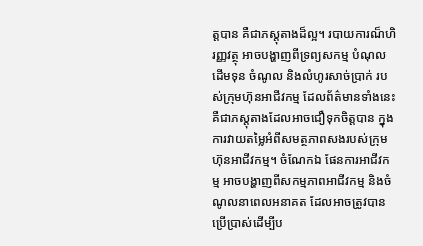ត្តបាន គឺជាភស្តុតាងដ៏ល្អ។ របាយការណ៏ហិរញ្ញវត្ថុ អាចបង្ហាញពីទ្រព្យសកម្ម បំណុល ដើមទុន ចំណូល និងលំហូរសាច់ប្រាក់ របស់ក្រុមហ៊ុនអាជីវកម្ម ដែលព័ត៌មានទាំងនេះ គឺជាភស្តុតាងដែលអាចជឿទុកចិត្តបាន ក្នុងការវាយតម្លៃអំពីសមត្ថភាពសងរបស់ក្រុមហ៊ុនអាជីវកម្ម។ ចំណែកឯ ផែនការអាជីវកម្ម អាចបង្ហាញពីសកម្មភាពអាជីវកម្ម និងចំណូលនាពេលអនាគត ដែលអាចត្រូវបានប្រើប្រាស់ដើម្បីប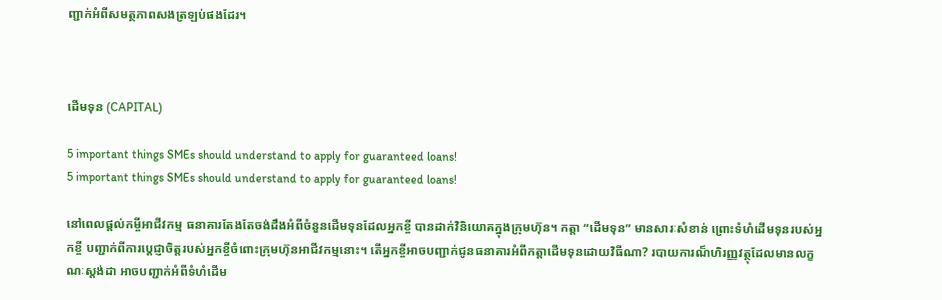ញ្ជាក់អំពីសមត្ថភាពសងត្រឡប់ផងដែរ។



ដើមទុន (CAPITAL)

5 important things SMEs should understand to apply for guaranteed loans!
5 important things SMEs should understand to apply for guaranteed loans!

នៅពេលផ្តល់កម្ចីអាជីវកម្ម ធនាគារតែងតែចង់ដឹងអំពីចំនួនដើមទុនដែលអ្នកខ្ចី បានដាក់វិនិយោគក្នុងក្រុមហ៊ុន។ កត្តា “ដើមទុន” មានសារៈសំខាន់ ព្រោះទំហំដើមទុនរបស់អ្នកខ្ចី បញ្ជាក់ពីការប្តេជ្ញាចិត្តរបស់អ្នកខ្ចីចំពោះក្រុមហ៊ុនអាជីវកម្មនោះ។ តើអ្នកខ្ចីអាចបញ្ជាក់ជូនធនាគារអំពីកត្តាដើមទុនដោយវិធីណា? របាយការណ៏ហិរញ្ញវត្ថុដែលមានលក្ខណៈស្តង់ដា អាចបញ្ជាក់អំពីទំហំដើម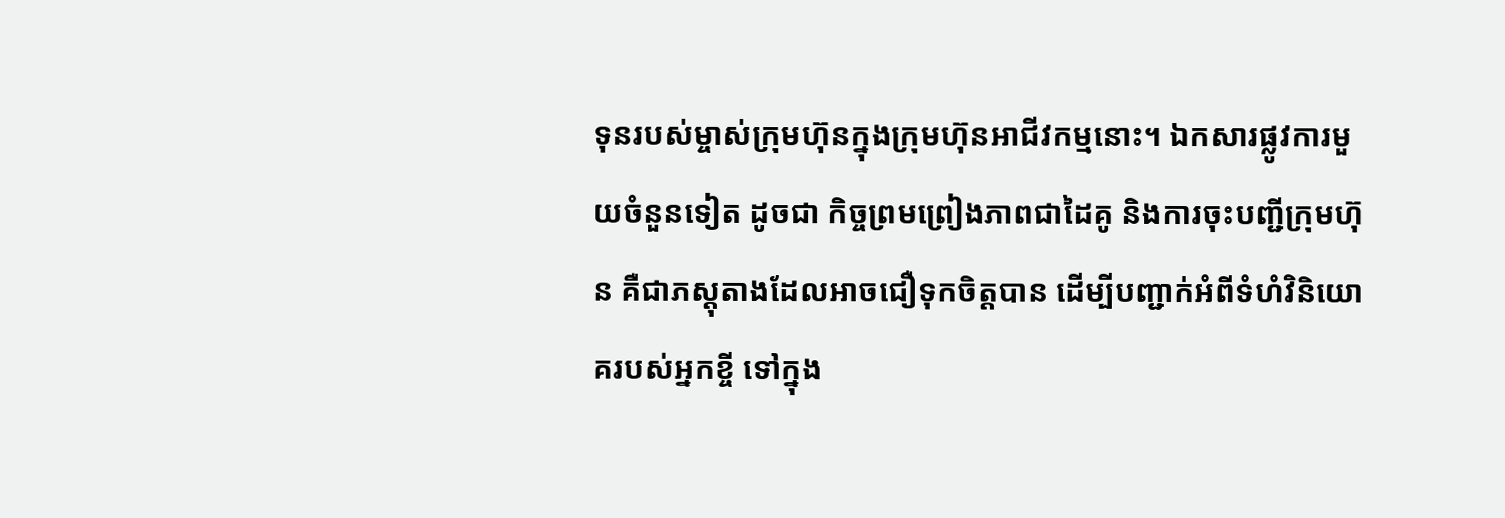ទុនរបស់ម្ចាស់ក្រុមហ៊ុនក្នុងក្រុមហ៊ុនអាជីវកម្មនោះ។ ឯកសារផ្លូវការមួយចំនួនទៀត ដូចជា កិច្ចព្រមព្រៀងភាពជាដៃគូ និងការចុះបញ្ជីក្រុមហ៊ុន គឺជាភស្តុតាងដែលអាចជឿទុកចិត្តបាន ដើម្បីបញ្ជាក់អំពីទំហំវិនិយោគរបស់អ្នកខ្ចី ទៅក្នុង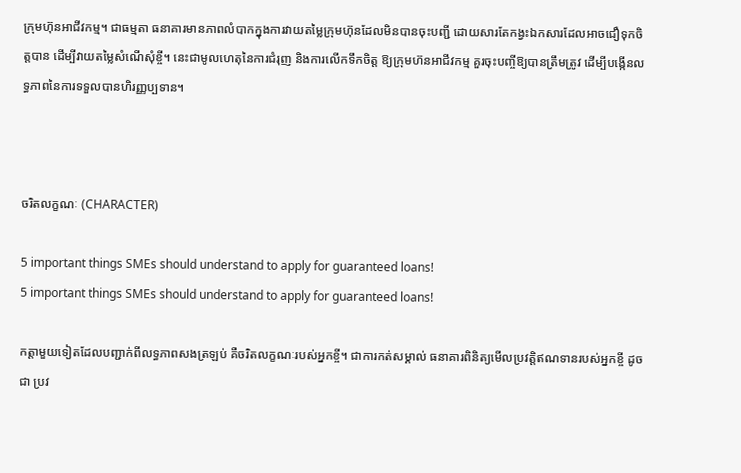ក្រុមហ៊ុនអាជីវកម្ម។ ជាធម្មតា ធនាគារមានភាពលំបាកក្នុងការវាយតម្លៃក្រុមហ៊ុនដែលមិនបានចុះបញ្ជី ដោយសារតែកង្វះឯកសារដែលអាចជឿទុកចិត្តបាន ដើម្បីវាយតម្លៃសំណើសុំខ្ចី។ នេះជាមូលហេតុនៃការជំរុញ និងការលើកទឹកចិត្ត ឱ្យក្រុមហ៊នអាជីវកម្ម គួរចុះបញ្ចីឱ្យបានត្រឹមត្រូវ ដើម្បីបង្កើនលទ្ធភាពនៃការទទួលបានហិរញ្ញប្បទាន។



ចរិតលក្ខណៈ (CHARACTER)

5 important things SMEs should understand to apply for guaranteed loans!
5 important things SMEs should understand to apply for guaranteed loans!

កត្តាមួយទៀតដែលបញ្ជាក់ពីលទ្ធភាពសងត្រឡប់ គឺចរិតលក្ខណៈរបស់អ្នកខ្ចី។ ជាការកត់សម្គាល់ ធនាគារពិនិត្យមើលប្រវតិ្តឥណទានរបស់អ្នកខ្ចី ដូចជា ប្រវ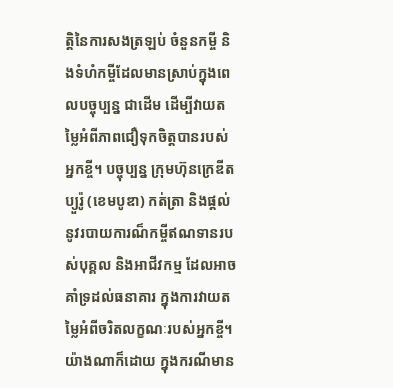ត្តិនៃការសងត្រឡប់ ចំនួនកម្ចី និងទំហំកម្ចីដែលមានស្រាប់ក្នុងពេលបច្ចុប្បន្ន ជាដើម ដើម្បីវាយតម្លៃអំពីភាពជឿទុកចិត្តបានរបស់អ្នកខ្ចី។ បច្ចុប្បន្ន ក្រុមហ៊ុនក្រេឌីត ប្យួរ៉ូ (ខេមបូឌា) កត់ត្រា និងផ្តល់នូវរបាយការណ៏កម្ចីឥណទានរបស់បុគ្គល និងអាជីវកម្ម ដែលអាចគាំទ្រដល់ធនាគារ ក្នុងការវាយតម្លៃអំពីចរិតលក្ខណៈរបស់អ្នកខ្ចី។ យ៉ាងណាក៏ដោយ ក្នុងករណីមាន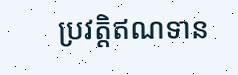ប្រវត្តិឥណទាន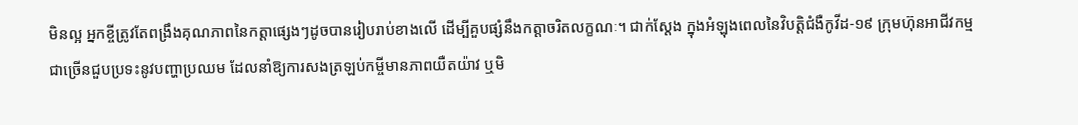មិនល្អ អ្នកខ្ចីត្រូវតែពង្រឹងគុណភាពនៃកត្តាផ្សេងៗដូចបានរៀបរាប់ខាងលើ ដើម្បីគួបផ្សំនឹងកត្តាចរិតលក្ខណៈ។ ជាក់ស្តែង ក្នុងអំឡុងពេលនៃវិបត្តិជំងឺកូវីដ-១៩ ក្រុមហ៊ុនអាជីវកម្មជាច្រើនជួបប្រទះនូវបញ្ហាប្រឈម ដែលនាំឱ្យការសងត្រឡប់កម្ចីមានភាពយឺតយ៉ាវ ឬមិ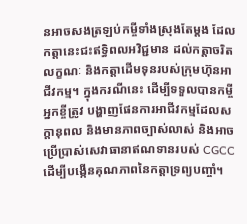នអាចសងត្រឡប់កម្ចីទាំងស្រុងតែម្តង ដែលកត្តានេះជះឥទ្ធិពលអវិជ្ជមាន ដល់កត្តាចរិតលក្ខណៈ និងកត្តាដើមទុនរបស់ក្រុមហ៊ុនអាជីវកម្ម។ ក្នុងករណីនេះ ដើម្បីទទួលបានកម្ចី អ្នកខ្ចីត្រូវ បង្ហាញផែនការអាជីវកម្មដែលសក្តានុពល និងមានភាពច្បាស់លាស់ និងអាចប្រើប្រាស់សេវាធានាឥណទានរបស់ CGCC ដើម្បីបង្កើនគុណភាពនៃកត្តាទ្រព្យបញ្ចាំ។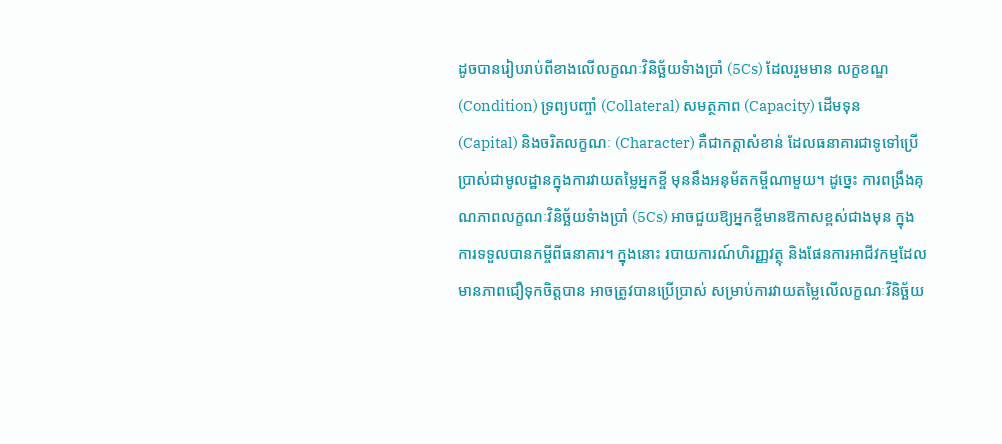ដូចបានរៀបរាប់ពីខាងលើលក្ខណៈវិនិច្ឆ័យទំាងប្រាំ (5Cs) ដែលរួមមាន លក្ខខណ្ឌ (Condition) ទ្រព្យបញ្ចាំ (Collateral) សមត្ថភាព (Capacity) ដើមទុន (Capital) និងចរិតលក្ខណៈ (Character) គឺជាកត្តាសំខាន់ ដែលធនាគារជាទូទៅប្រើប្រាស់ជាមូលដ្ឋានក្នុងការវាយតម្លៃអ្នកខ្ចី មុននឹងអនុម័តកម្ចីណាមួយ។ ដូច្នេះ ការពង្រឹងគុណភាពលក្ខណៈវិនិច្ឆ័យទំាងប្រាំ (5Cs) អាចជួយឱ្យអ្នកខ្ចីមានឱកាសខ្ពស់ជាងមុន ក្នុងការទទួលបានកម្ចីពីធនាគារ។ ក្នុងនោះ របាយការណ៍ហិរញ្ញវត្ថុ និងផែនការអាជីវកម្មដែលមានភាពជឿទុកចិត្តបាន អាចត្រូវបានប្រើប្រាស់ សម្រាប់ការវាយតម្លៃលើលក្ខណៈវិនិច្ឆ័យ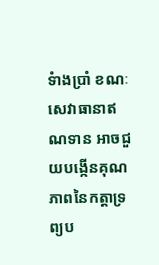ទំាងប្រាំ ខណៈសេវាធានាឥណទាន អាចជួយបង្កើនគុណភាពនៃកត្តាទ្រព្យប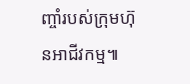ញ្ចាំរបស់ក្រុមហ៊ុនអាជីវកម្ម៕